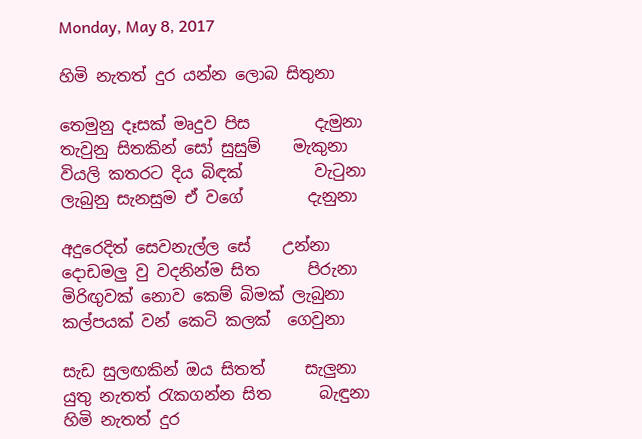Monday, May 8, 2017

හිමි නැතත් දුර යන්න ලොබ සිතුනා

තෙමුනු දෑසක් මෘදුව පිස        දැමුනා
තැවුනු සිතකින් සෝ සුසුම්    මැකුනා
වියලි කතරට දිය බිඳක්         වැටුනා
ලැබුනු සැනසුම ඒ වගේ        දැනුනා

අදුරෙදිත් සෙවනැල්ල සේ    උන්නා
දොඩමලු වු වදනින්ම සිත      පිරුනා
මිරිඟුවක් නොව කෙම් බිමක් ලැබුනා
කල්පයක් වන් කෙටි කලක්  ගෙවුනා

සැඩ සුලඟකින් ඔය සිතත්     සැලුනා
යුතු නැතත් රැකගන්න සිත      බැඳුනා
හිමි නැතත් දුර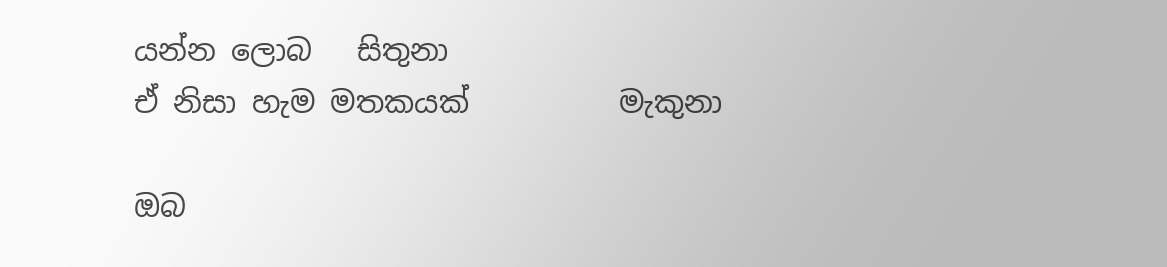යන්න ලොබ   සිතුනා
ඒ නිසා හැම මතකයක්          මැකුනා

ඔබ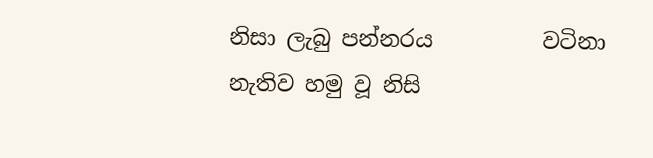නිසා ලැබු පන්නරය          වටිනා
නැතිව හමු වූ නිසි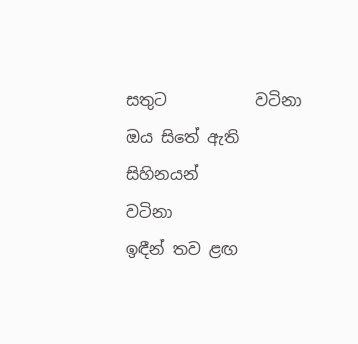සතුට           වටිනා
ඔය සිතේ ඇති සිහිනයන්         වටිනා
ඉඳීන් තව ළඟ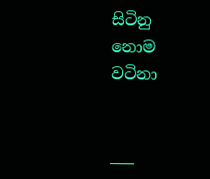සිටිනු නොම      වටිනා


___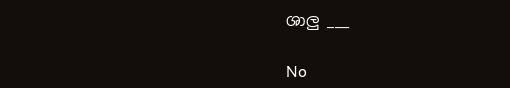ශාලු ___

No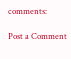comments:

Post a Comment